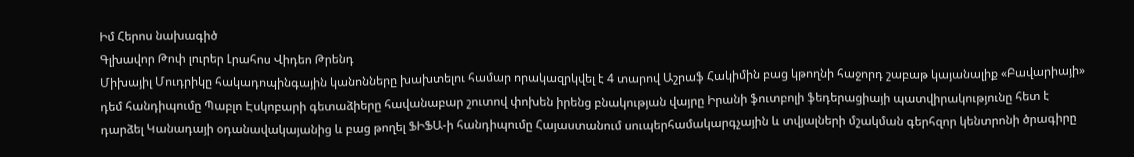Իմ Հերոս նախագիծ
Գլխավոր Թոփ լուրեր Լրահոս Վիդեո Թրենդ
Միխայիլ Մուդրիկը հակադոպինգային կանոնները խախտելու համար որակազրկվել է 4 տարով Աշրաֆ Հակիմին բաց կթողնի հաջորդ շաբաթ կայանալիք «Բավարիայի» դեմ հանդիպումը Պաբլո Էսկոբարի գետաձիերը հավանաբար շուտով փոխեն իրենց բնակության վայրը Իրանի ֆուտբոլի ֆեդերացիայի պատվիրակությունը հետ է դարձել Կանադայի օդանավակայանից և բաց թողել ՖԻՖԱ-ի հանդիպումը Հայաստանում սուպերհամակարգչային և տվյալների մշակման գերհզոր կենտրոնի ծրագիրը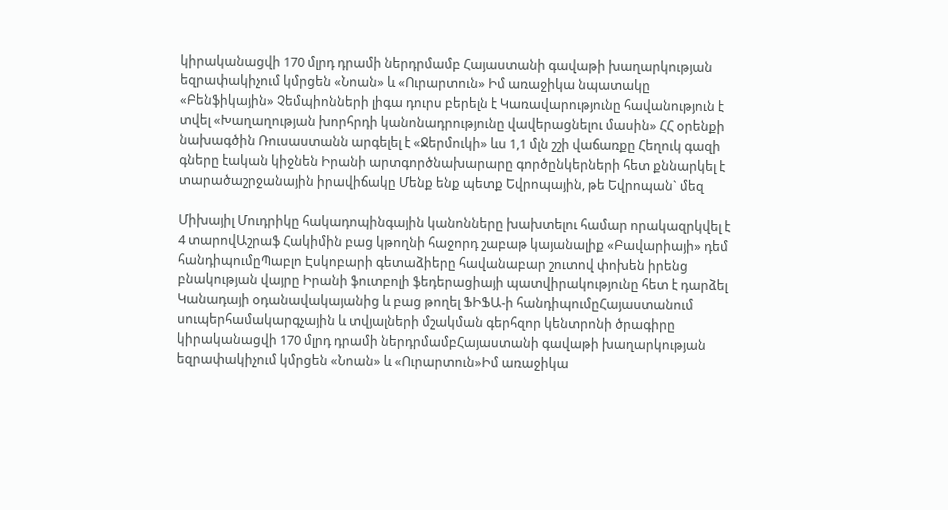կիրականացվի 170 մլրդ դրամի ներդրմամբ Հայաստանի գավաթի խաղարկության եզրափակիչում կմրցեն «Նոան» և «Ուրարտուն» Իմ առաջիկա նպատակը «Բենֆիկային» Չեմպիոնների լիգա դուրս բերելն է Կառավարությունը հավանություն է տվել «Խաղաղության խորհրդի կանոնադրությունը վավերացնելու մասին» ՀՀ օրենքի նախագծին Ռուսաստանն արգելել է «Ջերմուկի» ևս 1,1 մլն շշի վաճառքը Հեղուկ գազի գները էական կիջնեն Իրանի արտգործնախարարը գործընկերների հետ քննարկել է տարածաշրջանային իրավիճակը Մենք ենք պետք Եվրոպային, թե Եվրոպան` մեզ

Միխայիլ Մուդրիկը հակադոպինգային կանոնները խախտելու համար որակազրկվել է 4 տարովԱշրաֆ Հակիմին բաց կթողնի հաջորդ շաբաթ կայանալիք «Բավարիայի» դեմ հանդիպումըՊաբլո Էսկոբարի գետաձիերը հավանաբար շուտով փոխեն իրենց բնակության վայրը Իրանի ֆուտբոլի ֆեդերացիայի պատվիրակությունը հետ է դարձել Կանադայի օդանավակայանից և բաց թողել ՖԻՖԱ-ի հանդիպումըՀայաստանում սուպերհամակարգչային և տվյալների մշակման գերհզոր կենտրոնի ծրագիրը կիրականացվի 170 մլրդ դրամի ներդրմամբՀայաստանի գավաթի խաղարկության եզրափակիչում կմրցեն «Նոան» և «Ուրարտուն»Իմ առաջիկա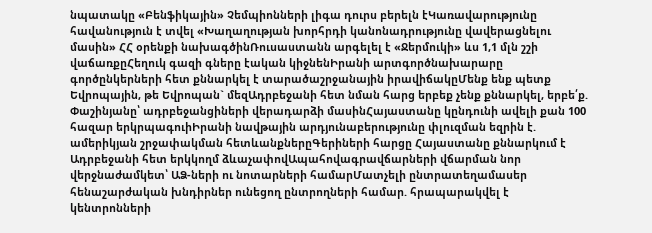նպատակը «Բենֆիկային» Չեմպիոնների լիգա դուրս բերելն էԿառավարությունը հավանություն է տվել «Խաղաղության խորհրդի կանոնադրությունը վավերացնելու մասին» ՀՀ օրենքի նախագծինՌուսաստանն արգելել է «Ջերմուկի» ևս 1,1 մլն շշի վաճառքըՀեղուկ գազի գները էական կիջնենԻրանի արտգործնախարարը գործընկերների հետ քննարկել է տարածաշրջանային իրավիճակըՄենք ենք պետք Եվրոպային, թե Եվրոպան` մեզԱդրբեջանի հետ նման հարց երբեք չենք քննարկել, երբե՛ք. Փաշինյանը՝ ադրբեջանցիների վերադարձի մասինՀայաստանը կընդունի ավելի քան 100 հազար երկրպագուիԻրանի նավթային արդյունաբերությունը փլուզման եզրին է. ամերիկյան շրջափակման հետևանքներըԳերիների հարցը Հայաստանը քննարկում է Ադրբեջանի հետ երկկողմ ձևաչափովԱպահովագրավճարների վճարման նոր վերջնաժամկետ՝ ԱՁ-ների ու նոտարների համարՄատչելի ընտրատեղամասեր հենաշարժական խնդիրներ ունեցող ընտրողների համար. հրապարակվել է կենտրոնների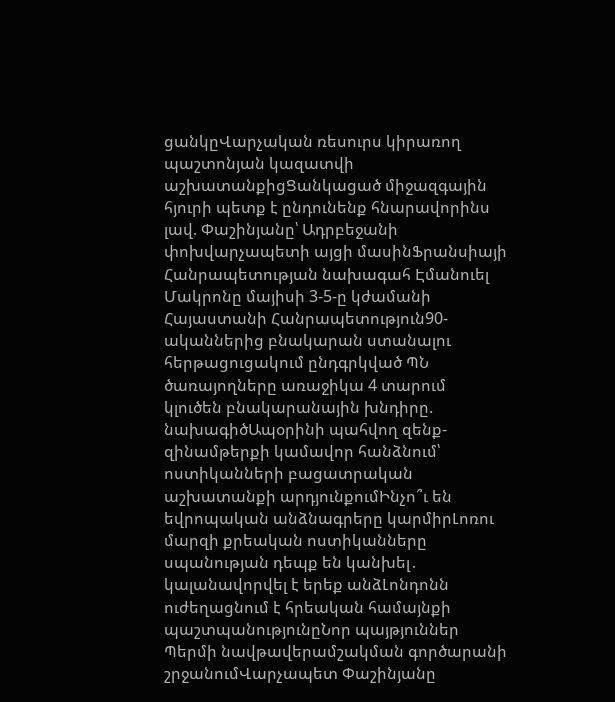ցանկըՎարչական ռեսուրս կիրառող պաշտոնյան կազատվի աշխատանքիցՑանկացած միջազգային հյուրի պետք է ընդունենք հնարավորինս լավ. Փաշինյանը՝ Ադրբեջանի փոխվարչապետի այցի մասինՖրանսիայի Հանրապետության նախագահ Էմանուել Մակրոնը մայիսի 3-5-ը կժամանի Հայաստանի Հանրապետություն90-ականներից բնակարան ստանալու հերթացուցակում ընդգրկված ՊՆ ծառայողները առաջիկա 4 տարում կլուծեն բնակարանային խնդիրը. նախագիծԱպօրինի պահվող զենք-զինամթերքի կամավոր հանձնում՝ ոստիկանների բացատրական աշխատանքի արդյունքումԻնչո՞ւ են եվրոպական անձնագրերը կարմիրԼոռու մարզի քրեական ոստիկանները սպանության դեպք են կանխել․ կալանավորվել է երեք անձԼոնդոնն ուժեղացնում է հրեական համայնքի պաշտպանությունըՆոր պայթյուններ Պերմի նավթավերամշակման գործարանի շրջանումՎարչապետ Փաշինյանը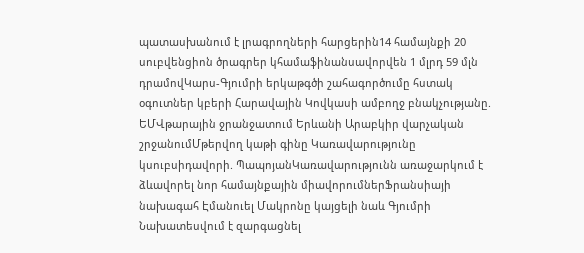պատասխանում է լրագրողների հարցերին14 համայնքի 20 սուբվենցիոն ծրագրեր կհամաֆինանսավորվեն 1 մլրդ 59 մլն դրամովԿարս-Գյումրի երկաթգծի շահագործումը հստակ օգուտներ կբերի Հարավային Կովկասի ամբողջ բնակչությանը. ԵՄՎթարային ջրանջատում Երևանի Արաբկիր վարչական շրջանումՄթերվող կաթի գինը Կառավարությունը կսուբսիդավորի. ՊապոյանԿառավարությունն առաջարկում է ձևավորել նոր համայնքային միավորումներՖրանսիայի նախագահ Էմանուել Մակրոնը կայցելի նաև Գյումրի Նախատեսվում է զարգացնել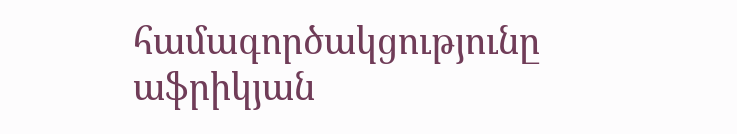համագործակցությունը աֆրիկյան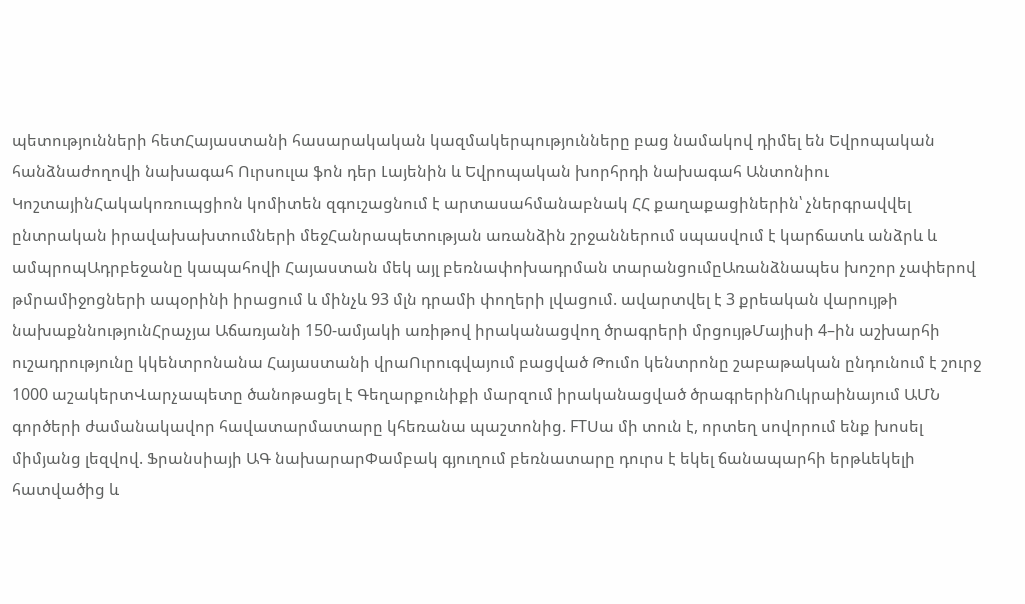պետությունների հետՀայաստանի հասարակական կազմակերպությունները բաց նամակով դիմել են Եվրոպական հանձնաժողովի նախագահ Ուրսուլա ֆոն դեր Լայենին և Եվրոպական խորհրդի նախագահ Անտոնիու ԿոշտայինՀակակոռուպցիոն կոմիտեն զգուշացնում է արտասահմանաբնակ ՀՀ քաղաքացիներին՝ չներգրավվել ընտրական իրավախախտումների մեջՀանրապետության առանձին շրջաններում սպասվում է կարճատև անձրև և ամպրոպԱդրբեջանը կապահովի Հայաստան մեկ այլ բեռնափոխադրման տարանցումըԱռանձնապես խոշոր չափերով թմրամիջոցների ապօրինի իրացում և մինչև 93 մլն դրամի փողերի լվացում. ավարտվել է 3 քրեական վարույթի նախաքննությունՀրաչյա Աճառյանի 150-ամյակի առիթով իրականացվող ծրագրերի մրցույթՄայիսի 4–ին աշխարհի ուշադրությունը կկենտրոնանա Հայաստանի վրաՈւրուգվայում բացված Թումո կենտրոնը շաբաթական ընդունում է շուրջ 1000 աշակերտՎարչապետը ծանոթացել է Գեղարքունիքի մարզում իրականացված ծրագրերինՈւկրաինայում ԱՄՆ գործերի ժամանակավոր հավատարմատարը կհեռանա պաշտոնից. FTՍա մի տուն է, որտեղ սովորում ենք խոսել միմյանց լեզվով. Ֆրանսիայի ԱԳ նախարարՓամբակ գյուղում բեռնատարը դուրս է եկել ճանապարհի երթևեկելի հատվածից և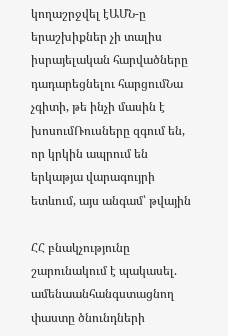կողաշրջվել էԱՄՆ-ը երաշխիքներ չի տալիս իսրայելական հարվածները դադարեցնելու հարցումՆա չգիտի, թե ինչի մասին է խոսումՌուսները զգում են, որ կրկին ապրում են երկաթյա վարագույրի ետևում, այս անգամ՝ թվային

ՀՀ բնակչությունը շարունակում է պակասել. ամենաանհանգստացնող փաստը ծնունդների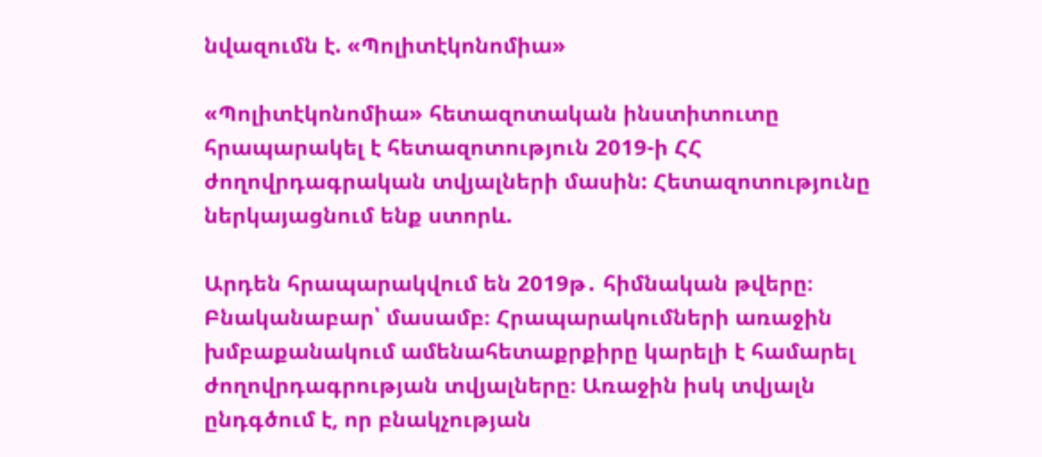նվազումն է. «Պոլիտէկոնոմիա»

«Պոլիտէկոնոմիա» հետազոտական ինստիտուտը հրապարակել է հետազոտություն 2019-ի ՀՀ ժողովրդագրական տվյալների մասին: Հետազոտությունը ներկայացնում ենք ստորև.

Արդեն հրապարակվում են 2019թ․ հիմնական թվերը։ Բնականաբար՝ մասամբ։ Հրապարակումների առաջին խմբաքանակում ամենահետաքրքիրը կարելի է համարել ժողովրդագրության տվյալները։ Առաջին իսկ տվյալն ընդգծում է, որ բնակչության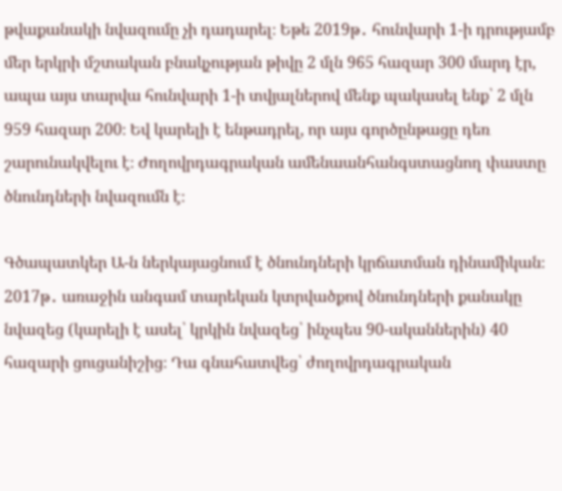թվաքանակի նվազումը չի դադարել։ Եթե 2019թ․ հունվարի 1-ի դրությամբ մեր երկրի մշտական բնակչության թիվը 2 մլն 965 հազար 300 մարդ էր, ապա այս տարվա հունվարի 1-ի տվյալներով մենք պակասել ենք՝ 2 մլն 959 հազար 200։ Եվ կարելի է ենթադրել, որ այս գործընթացը դեռ շարունակվելու է։ Ժողովրդագրական ամենաանհանգստացնող փաստը ծնունդների նվազումն է։

Գծապատկեր Ա-ն ներկայացնում է ծնունդների կրճատման դինամիկան։ 2017թ․ առաջին անգամ տարեկան կտրվածքով ծնունդների քանակը նվազեց (կարելի է ասել՝ կրկին նվազեց՝ ինչպես 90-ականներին) 40 հազարի ցուցանիշից։ Դա գնահատվեց՝ ժողովրդագրական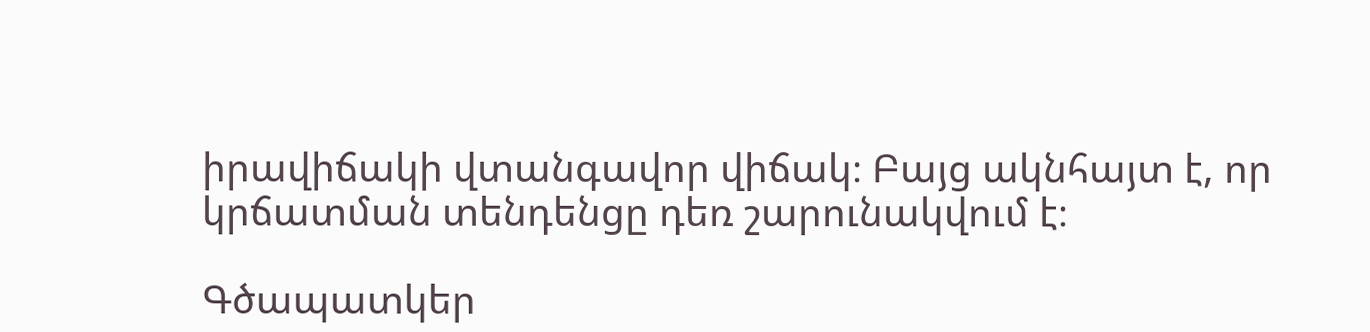իրավիճակի վտանգավոր վիճակ։ Բայց ակնհայտ է, որ կրճատման տենդենցը դեռ շարունակվում է։

Գծապատկեր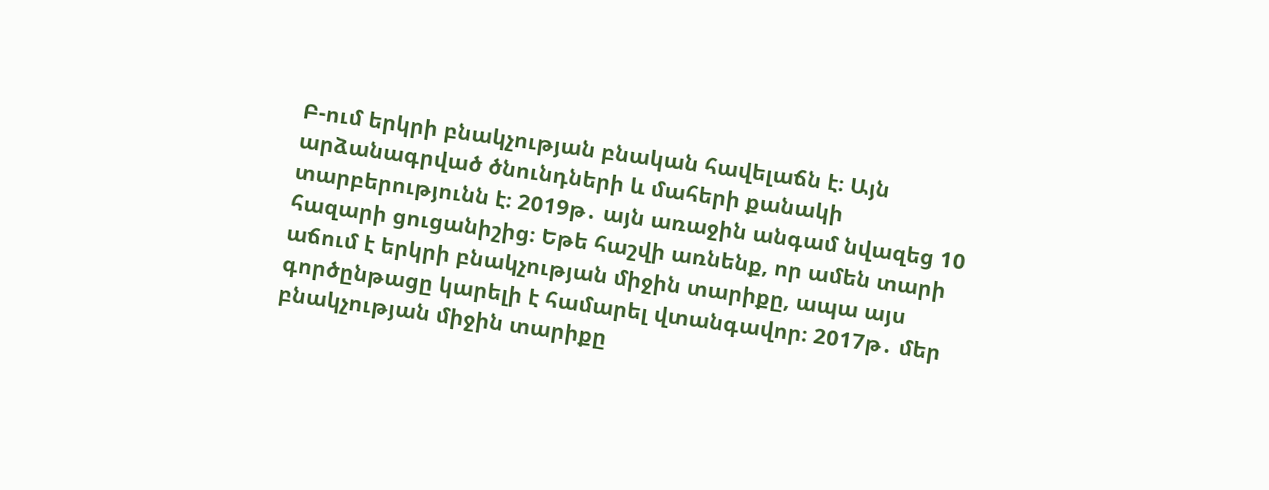Բ-ում երկրի բնակչության բնական հավելաճն է։ Այն արձանագրված ծնունդների և մահերի քանակի տարբերությունն է։ 2019թ․ այն առաջին անգամ նվազեց 10 հազարի ցուցանիշից։ Եթե հաշվի առնենք, որ ամեն տարի աճում է երկրի բնակչության միջին տարիքը, ապա այս գործընթացը կարելի է համարել վտանգավոր։ 2017թ․ մեր բնակչության միջին տարիքը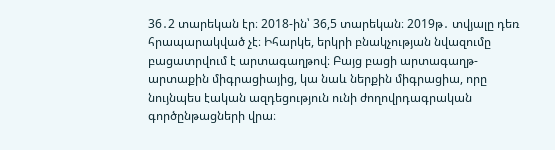36․2 տարեկան էր։ 2018-ին՝ 36,5 տարեկան։ 2019թ․ տվյալը դեռ հրապարակված չէ։ Իհարկե, երկրի բնակչության նվազումը բացատրվում է արտագաղթով։ Բայց բացի արտագաղթ-արտաքին միգրացիայից, կա նաև ներքին միգրացիա, որը նույնպես էական ազդեցություն ունի ժողովրդագրական գործընթացների վրա։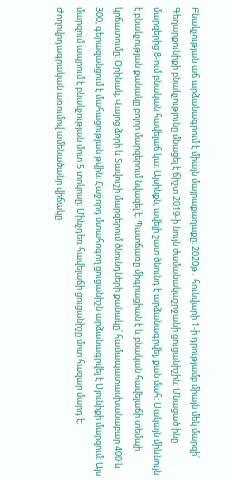Բնակչության աճ արձանագրում է միայն մայրաքաղաքը։ 2020թ․ հունվարի 1-ի դրությամբ միայն մեկ մարզի՝ Գեղարքունիքի բնակչությունը մնացել է ճիշտ 2019-ի նույն ժամանակաշրջանի ցուցանիշին։ Մնացած ինը մարզերից 8-ում բնական հավելաճ կա։ Այսինքն, ավելի շատ ծնունդ է արձանագրվել, քան մահ։ Սակայն միևնույն է բնակչության քանակը բոլոր մարզերում նվազել է։ Պատճառը միգրացիան է և բնական հավելաճի տեմպի կրճատումը։ Օրինակ, Վայոց ձորի և Տավուշի մարզերում ծնունդների քանակը՝ համապատասխանաբար 400 և 300, գերազանցում է մահացության թվին։ Հաջորդ մտահոգող ցուցանիշն արձանագրվել է Սյունիքի մարզում։ Այս մարզում ապրում է բնակչության մոտ 5 տոկոսը։ Մինչդեռ հավելաճի ցուցանիշը մոտ հազար մարդ է։ Ժողովրդագրական առումով ամենածանր վիճակը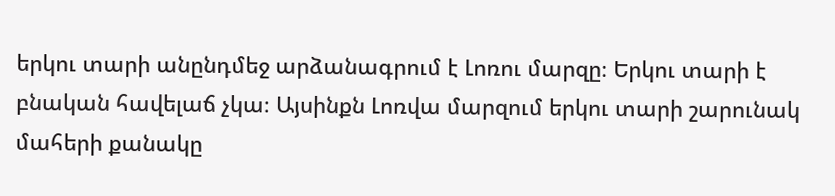երկու տարի անընդմեջ արձանագրում է Լոռու մարզը։ Երկու տարի է բնական հավելաճ չկա։ Այսինքն Լոռվա մարզում երկու տարի շարունակ մահերի քանակը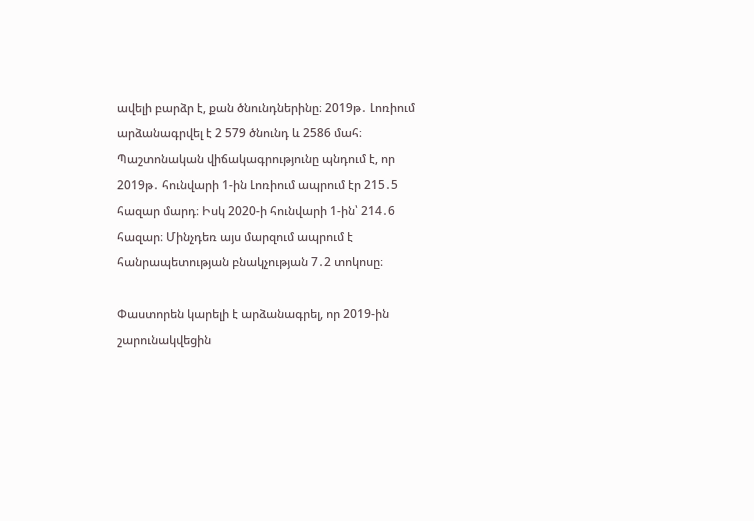ավելի բարձր է, քան ծնունդներինը։ 2019թ․ Լոռիում արձանագրվել է 2 579 ծնունդ և 2586 մահ։ Պաշտոնական վիճակագրությունը պնդում է, որ 2019թ․ հունվարի 1-ին Լոռիում ապրում էր 215․5 հազար մարդ։ Իսկ 2020-ի հունվարի 1-ին՝ 214․6 հազար։ Մինչդեռ այս մարզում ապրում է հանրապետության բնակչության 7․2 տոկոսը։

Փաստորեն կարելի է արձանագրել, որ 2019-ին շարունակվեցին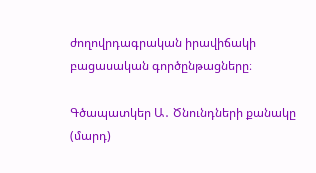ժողովրդագրական իրավիճակի բացասական գործընթացները։

Գծապատկեր Ա․ Ծնունդների քանակը (մարդ)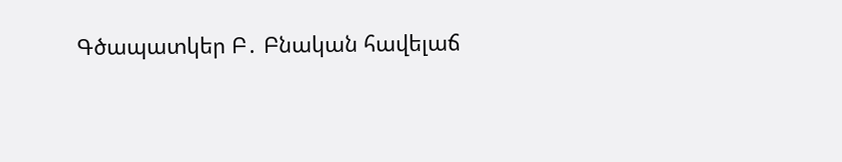Գծապատկեր Բ․ Բնական հավելաճ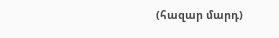(հազար մարդ)